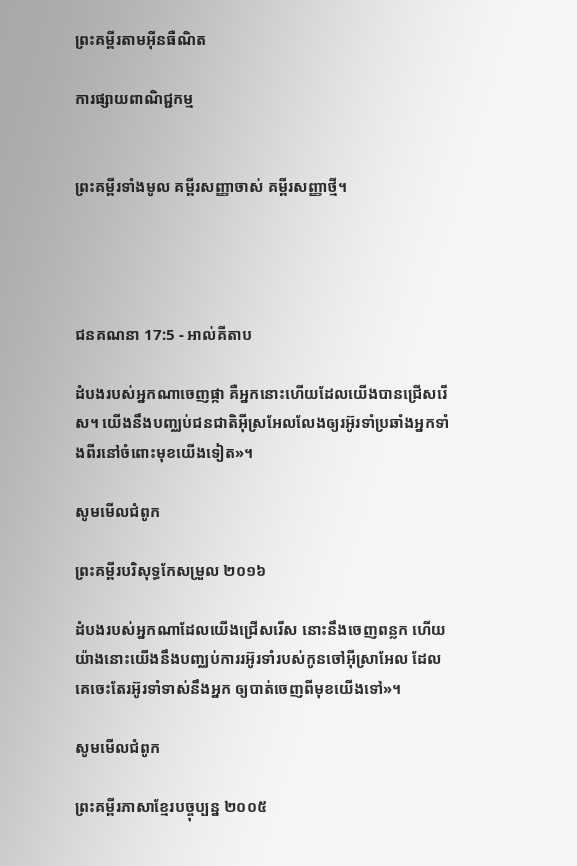ព្រះគម្ពីរតាមអ៊ីនធឺណិត

ការផ្សាយពាណិជ្ជកម្ម


ព្រះគម្ពីរទាំងមូល គម្ពីរសញ្ញាចាស់ គម្ពីរសញ្ញាថ្មី។




ជន‌គណនា 17:5 - អាល់គីតាប

ដំបងរបស់អ្នកណាចេញផ្កា គឺអ្នកនោះហើយដែលយើងបានជ្រើសរើស។ យើងនឹងបញ្ឈប់ជន‌ជាតិអ៊ីស្រ‌អែលលែងឲ្យរអ៊ូរទាំប្រឆាំងអ្នកទាំងពីរនៅចំពោះមុខយើងទៀត»។

សូមមើលជំពូក

ព្រះគម្ពីរបរិសុទ្ធកែសម្រួល ២០១៦

ដំបងរបស់អ្នកណាដែលយើងជ្រើសរើស នោះនឹងចេញពន្លក ហើយយ៉ាងនោះយើងនឹងបញ្ឈប់ការរអ៊ូ‌រទាំរបស់កូនចៅអ៊ីស្រា‌អែល ដែលគេចេះតែរអ៊ូ‌រទាំទាស់នឹងអ្នក ឲ្យបាត់ចេញពីមុខយើងទៅ»។

សូមមើលជំពូក

ព្រះគម្ពីរភាសាខ្មែរបច្ចុប្បន្ន ២០០៥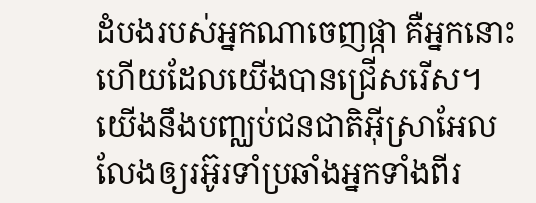ដំបងរបស់អ្នកណាចេញផ្កា គឺអ្នកនោះហើយដែលយើងបានជ្រើសរើស។ យើងនឹងបញ្ឈប់ជន‌ជាតិអ៊ីស្រា‌អែល លែងឲ្យរអ៊ូ‌រទាំប្រឆាំងអ្នកទាំងពីរ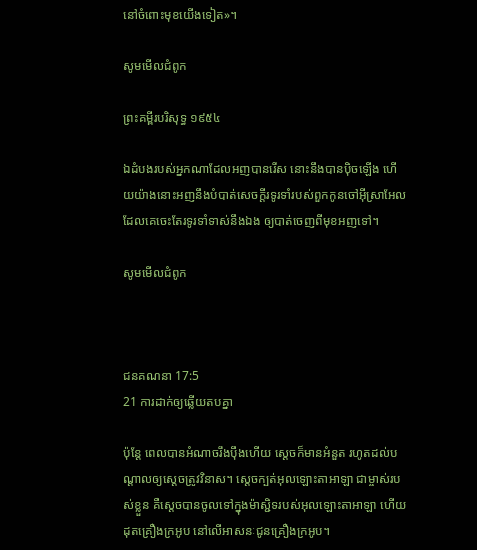នៅចំពោះមុខយើងទៀត»។

សូមមើលជំពូក

ព្រះគម្ពីរបរិសុទ្ធ ១៩៥៤

ឯដំបងរបស់អ្នកណាដែលអញបានរើស នោះនឹងបានប៉ិចឡើង ហើយយ៉ាងនោះអញនឹងបំបាត់សេចក្ដីរទូ‌រទាំរបស់ពួកកូនចៅអ៊ីស្រាអែល ដែលគេចេះតែរទូ‌រទាំទាស់នឹងឯង ឲ្យបាត់ចេញពីមុខអញទៅ។

សូមមើលជំពូក



ជន‌គណនា 17:5
21 ការដាក់ឲ្យឆ្លើយតបគ្នា

ប៉ុន្តែ ពេលបានអំណាចរឹង‌ប៉ឹងហើយ ស្តេចក៏មានអំនួត រហូតដល់បណ្តាលឲ្យស្តេចត្រូវវិនាស។ ស្តេចក្បត់អុលឡោះ‌តាអាឡា ជាម្ចាស់របស់ខ្លួន គឺស្តេចបានចូលទៅក្នុងម៉ាស្ជិទរបស់អុលឡោះ‌តាអាឡា ហើយដុតគ្រឿងក្រអូប នៅលើអាសនៈជូនគ្រឿងក្រអូប។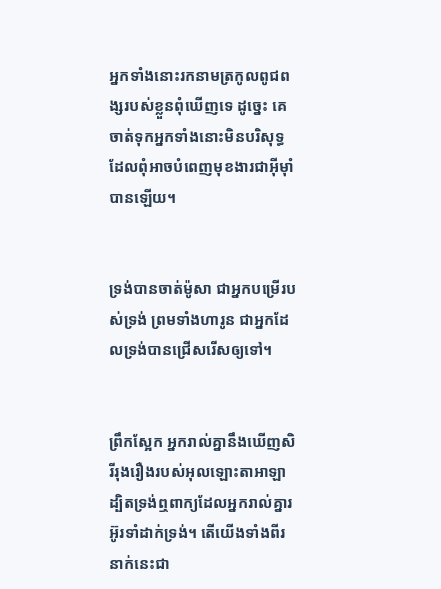អ្នកទាំងនោះរកនាមត្រកូលពូជ‌ពង្សរបស់ខ្លួនពុំឃើញទេ ដូច្នេះ គេចាត់ទុកអ្នកទាំងនោះមិនបរិសុទ្ធ ដែលពុំអាចបំពេញមុខ‌ងារជាអ៊ីមុាំបានឡើយ។


ទ្រង់បានចាត់ម៉ូសា ជាអ្នកបម្រើរបស់ទ្រង់ ព្រមទាំងហារូន ជាអ្នកដែលទ្រង់បានជ្រើសរើសឲ្យទៅ។


ព្រឹកស្អែក អ្នករាល់គ្នានឹងឃើញសិរី‌រុង‌រឿងរបស់អុលឡោះ‌តាអាឡា ដ្បិតទ្រង់ឮពាក្យដែលអ្នករាល់គ្នារអ៊ូ‌រទាំដាក់ទ្រង់។ តើយើងទាំងពីរនាក់នេះជា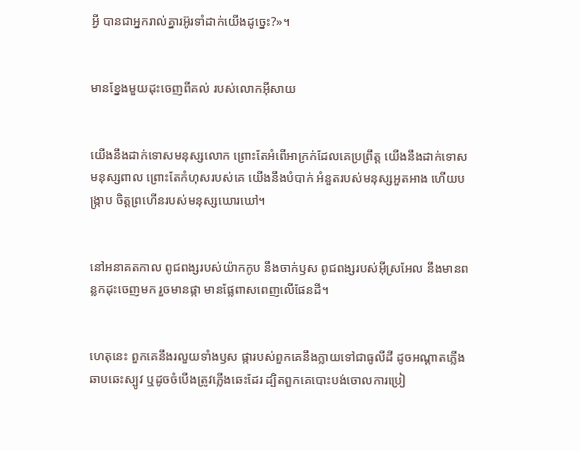អ្វី បានជាអ្នករាល់គ្នារអ៊ូ‌រទាំដាក់យើងដូច្នេះ?»។


មានខ្នែងមួយដុះចេញពីគល់ របស់លោកអ៊ីសាយ


យើងនឹងដាក់ទោសមនុស្សលោក ព្រោះតែអំពើអាក្រក់ដែលគេប្រព្រឹត្ត យើងនឹងដាក់ទោសមនុស្សពាល ព្រោះតែកំហុសរបស់គេ យើងនឹងបំបាក់ អំនួតរបស់មនុស្សអួត‌អាង ហើយបង្ក្រាប ចិត្តព្រហើនរបស់មនុស្សឃោរ‌ឃៅ។


នៅអនាគតកាល ពូជ‌ពង្សរបស់យ៉ាកកូប នឹងចាក់ឫស ពូជ‌ពង្សរបស់អ៊ីស្រ‌អែល នឹងមានពន្លកដុះចេញមក រួចមានផ្កា មានផ្លែពាស‌ពេញលើផែនដី។


ហេតុនេះ ពួកគេនឹងរលួយទាំងឫស ផ្ការបស់ពួកគេនឹងក្លាយទៅជាធូលីដី ដូចអណ្ដាតភ្លើងឆាប‌ឆេះស្បូវ ឬដូចចំបើងត្រូវភ្លើងឆេះដែរ ដ្បិតពួកគេបោះបង់ចោលការប្រៀ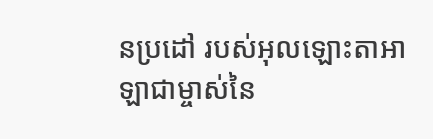ន‌ប្រដៅ របស់អុលឡោះ‌តាអាឡាជាម្ចាស់នៃ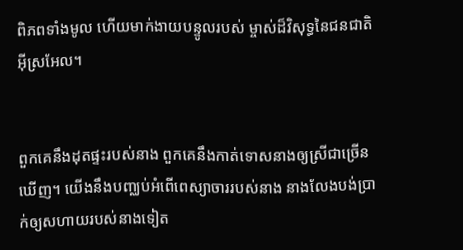ពិភពទាំងមូល ហើយមាក់ងាយបន្ទូលរបស់ ម្ចាស់ដ៏‌វិសុទ្ធនៃជន‌ជាតិអ៊ីស្រ‌អែល។


ពួកគេនឹងដុតផ្ទះរបស់នាង ពួកគេនឹងកាត់ទោសនាងឲ្យស្រីជាច្រើនឃើញ។ យើងនឹងបញ្ឈប់អំពើពេស្យា‌ចាររបស់នាង នាងលែងបង់ប្រាក់ឲ្យសហាយរបស់នាងទៀត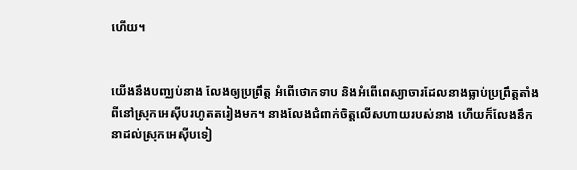ហើយ។


យើងនឹងបញ្ឈប់នាង លែងឲ្យប្រព្រឹត្ត អំពើថោកទាប និងអំពើពេស្យា‌ចារដែលនាងធ្លាប់ប្រព្រឹត្តតាំងពីនៅស្រុកអេស៊ីបរហូតតរៀងមក។ នាងលែងជំពាក់ចិត្តលើសហាយរបស់នាង ហើយក៏លែងនឹកនាដល់ស្រុកអេស៊ីបទៀ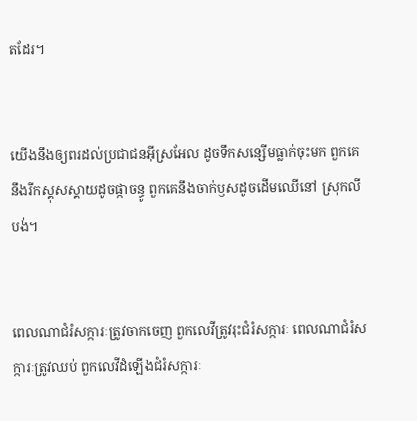តដែរ។


យើងនឹងឲ្យពរដល់ប្រជា‌ជនអ៊ីស្រ‌អែល ដូចទឹកសន្សើមធ្លាក់ចុះមក ពួកគេនឹងរីកស្គុស‌ស្គាយដូចផ្កាចន្ធូ ពួកគេនឹងចាក់ឫសដូចដើមឈើនៅ ស្រុកលីបង់។


ពេលណាជំរំ‌សក្ការៈត្រូវចាកចេញ ពួកលេវីត្រូវរុះជំរំ‌សក្ការៈ ពេលណាជំរំ‌សក្ការៈត្រូវឈប់ ពួកលេវីដំឡើងជំរំ‌សក្ការៈ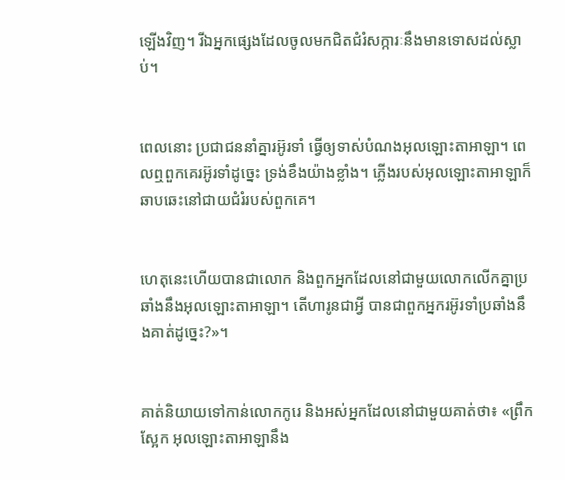ឡើងវិញ។ រីឯអ្នកផ្សេងដែលចូលមកជិតជំរំ‌សក្ការៈនឹងមានទោសដល់ស្លាប់។


ពេលនោះ ប្រជា‌ជននាំគ្នារអ៊ូរទាំ ធ្វើឲ្យទាស់បំណងអុលឡោះ‌តាអាឡា។ ពេលឮពួកគេរអ៊ូរទាំដូច្នេះ ទ្រង់ខឹងយ៉ាងខ្លាំង។ ភ្លើងរបស់អុលឡោះ‌តាអាឡាក៏ឆាបឆេះនៅជាយជំរំរបស់ពួកគេ។


ហេតុនេះហើយបានជាលោក និងពួកអ្នកដែលនៅជាមួយលោកលើកគ្នាប្រឆាំងនឹងអុលឡោះ‌តាអាឡា។ តើហារូនជាអ្វី បានជាពួកអ្នករអ៊ូរទាំប្រឆាំងនឹងគាត់ដូច្នេះ?»។


គាត់និយាយទៅកាន់លោកកូរេ និងអស់អ្នកដែលនៅជាមួយគាត់ថា៖ «ព្រឹកស្អែក អុលឡោះ‌តាអាឡានឹង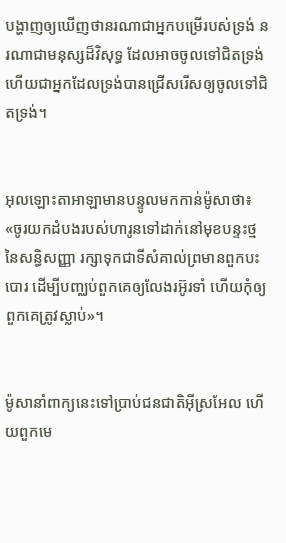បង្ហាញឲ្យឃើញថានរណាជាអ្នកបម្រើរបស់ទ្រង់ នរណាជាមនុស្សដ៏វិសុទ្ធ ដែលអាចចូលទៅជិតទ្រង់ ហើយជាអ្នកដែលទ្រង់បានជ្រើសរើសឲ្យចូលទៅជិតទ្រង់។


អុលឡោះ‌តាអាឡាមានបន្ទូលមកកាន់ម៉ូសាថា៖ «ចូរយកដំបងរបស់ហារូនទៅដាក់នៅមុខបន្ទះថ្មនៃសន្ធិ‌សញ្ញា រក្សាទុកជាទីសំគាល់ព្រមានពួកបះបោរ ដើម្បីបញ្ឈប់ពួកគេឲ្យលែងរអ៊ូរទាំ ហើយកុំឲ្យពួកគេត្រូវស្លាប់»។


ម៉ូសានាំពាក្យនេះទៅប្រាប់ជន‌ជាតិអ៊ីស្រ‌អែល ហើយពួកមេ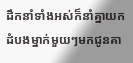ដឹកនាំទាំងអស់ក៏នាំគ្នាយកដំបងម្នាក់មួយៗមកជូនគា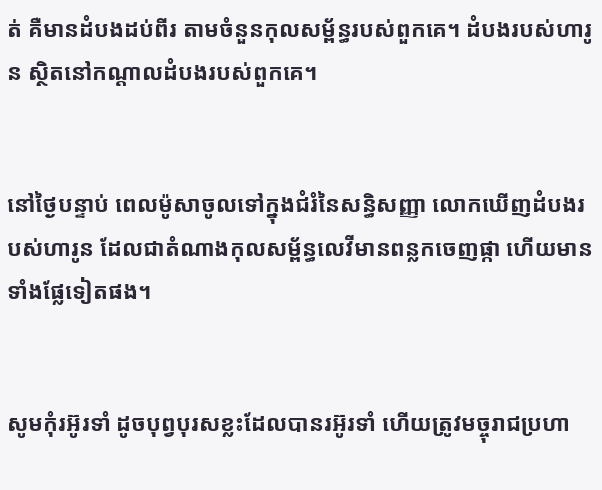ត់ គឺមានដំបងដប់ពីរ តាមចំនួនកុល‌សម្ព័ន្ធរបស់ពួកគេ។ ដំបងរបស់ហារូន ស្ថិតនៅកណ្តាលដំបងរបស់ពួកគេ។


នៅថ្ងៃបន្ទាប់ ពេលម៉ូសាចូលទៅក្នុងជំរំនៃសន្ធិ‌សញ្ញា លោកឃើញដំបងរបស់ហារូន ដែលជាតំណាងកុល‌សម្ព័ន្ធលេវីមានពន្លកចេញផ្កា ហើយមានទាំងផ្លែទៀតផង។


សូមកុំរអ៊ូ‌រទាំ ដូចបុព្វ‌បុរសខ្លះដែលបានរអ៊ូ‌រទាំ ហើយត្រូវមច្ចុរាជប្រហា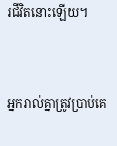រជីវិតនោះឡើយ។


អ្នករាល់គ្នាត្រូវប្រាប់គេ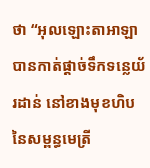ថា “អុលឡោះ‌តាអាឡាបានកាត់ផ្តាច់ទឹកទន្លេយ័រដាន់ នៅខាងមុខហិបនៃសម្ពន្ធ‌មេត្រី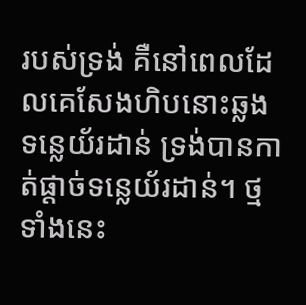របស់ទ្រង់ គឺនៅពេលដែលគេសែងហិបនោះឆ្លងទន្លេយ័រដាន់ ទ្រង់បានកាត់ផ្តាច់ទន្លេយ័រដាន់។ ថ្មទាំងនេះ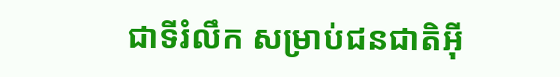ជាទីរំលឹក សម្រាប់ជន‌ជាតិអ៊ី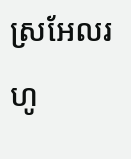ស្រ‌អែលរហូ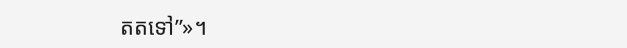តតទៅ”»។